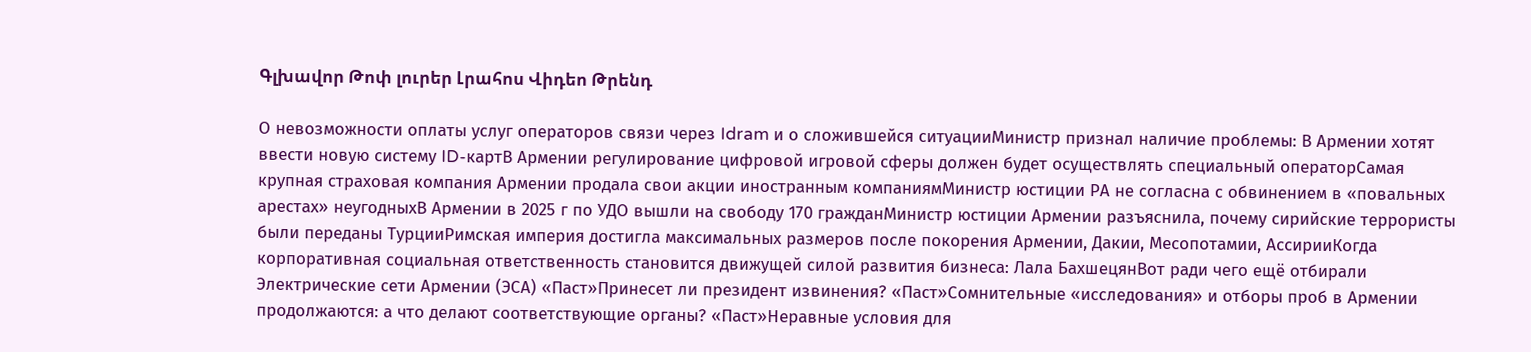Գլխավոր Թոփ լուրեր Լրահոս Վիդեո Թրենդ

О невозможности оплаты услуг операторов связи через Idram и о сложившейся ситуацииМинистр признал наличие проблемы: В Армении хотят ввести новую систему ID-картВ Армении регулирование цифровой игровой сферы должен будет осуществлять специальный операторСамая крупная страховая компания Армении продала свои акции иностранным компаниямМинистр юстиции РА не согласна с обвинением в «повальных арестах» неугодныхВ Армении в 2025 г по УДО вышли на свободу 170 гражданМинистр юстиции Армении разъяснила, почему сирийские террористы были переданы ТурцииРимская империя достигла максимальных размеров после покорения Армении, Дакии, Месопотамии, АссирииКогда корпоративная социальная ответственность становится движущей силой развития бизнеса: Лала БахшецянВот ради чего ещё отбирали Электрические сети Армении (ЭСА) «Паст»Принесет ли президент извинения? «Паст»Сомнительные «исследования» и отборы проб в Армении продолжаются: а что делают соответствующие органы? «Паст»Неравные условия для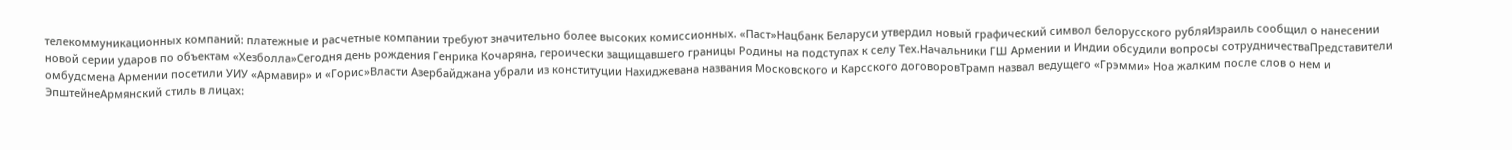телекоммуникационных компаний: платежные и расчетные компании требуют значительно более высоких комиссионных. «Паст»Нацбанк Беларуси утвердил новый графический символ белорусского рубляИзраиль сообщил о нанесении новой серии ударов по объектам «Хезболла»Сегодня день рождения Генрика Кочаряна, героически защищавшего границы Родины на подступах к селу Тех.Начальники ГШ Армении и Индии обсудили вопросы сотрудничестваПредставители омбудсмена Армении посетили УИУ «Армавир» и «Горис»Власти Азербайджана убрали из конституции Нахиджевана названия Московского и Карсского договоровТрамп назвал ведущего «Грэмми» Ноа жалким после слов о нем и ЭпштейнеАрмянский стиль в лицах: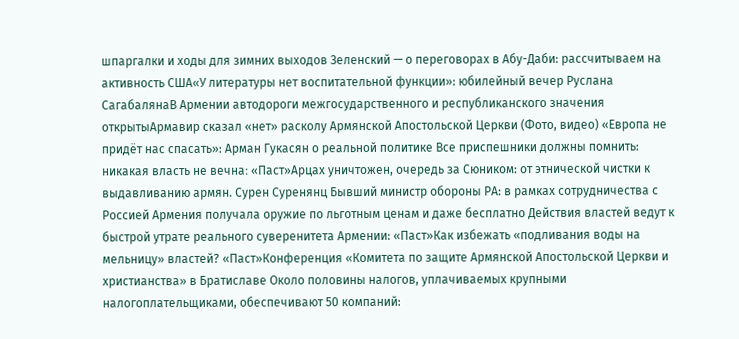шпаргалки и ходы для зимних выходов Зеленский — о переговорах в Абу-Даби: рассчитываем на активность США«У литературы нет воспитательной функции»: юбилейный вечер Руслана СагабалянаВ Армении автодороги межгосударственного и республиканского значения открытыАрмавир сказал «нет» расколу Армянской Апостольской Церкви (Фото, видео) «Европа не придёт нас спасать»: Арман Гукасян о реальной политике Все приспешники должны помнить: никакая власть не вечна։ «Паст»Арцах уничтожен, очередь за Сюником: от этнической чистки к выдавливанию армян. Сурен Суренянц Бывший министр обороны РА: в рамках сотрудничества с Россией Армения получала оружие по льготным ценам и даже бесплатно Действия властей ведут к быстрой утрате реального суверенитета Армении: «Паст»Как избежать «подливания воды на мельницу» властей? «Паст»Конференция «Комитета по защите Армянской Апостольской Церкви и христианства» в Братиславе Около половины налогов, уплачиваемых крупными налогоплательщиками, обеспечивают 50 компаний: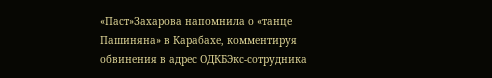«Паст»Захарова напомнила о «танце Пашиняна» в Карабахе, комментируя обвинения в адрес ОДКБЭкс-сотрудника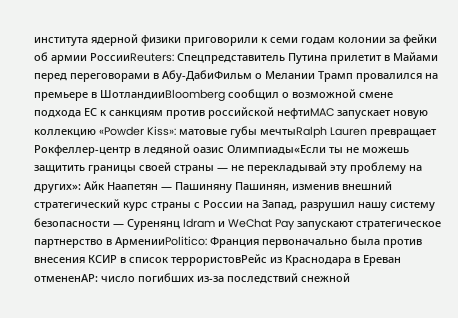института ядерной физики приговорили к семи годам колонии за фейки об армии РоссииReuters: Спецпредставитель Путина прилетит в Майами перед переговорами в Абу-ДабиФильм о Мелании Трамп провалился на премьере в ШотландииBloomberg сообщил о возможной смене подхода ЕС к санкциям против российской нефтиMAC запускает новую коллекцию «Powder Kiss»: матовые губы мечтыRalph Lauren превращает Рокфеллер-центр в ледяной оазис Олимпиады«Если ты не можешь защитить границы своей страны — не перекладывай эту проблему на других»: Айк Наапетян — Пашиняну Пашинян, изменив внешний стратегический курс страны с России на Запад, разрушил нашу систему безопасности — Суренянц Idram и WeChat Pay запускают стратегическое партнерство в АрменииPolitico: Франция первоначально была против внесения КСИР в список террористовРейс из Краснодара в Ереван отмененAP: число погибших из-за последствий снежной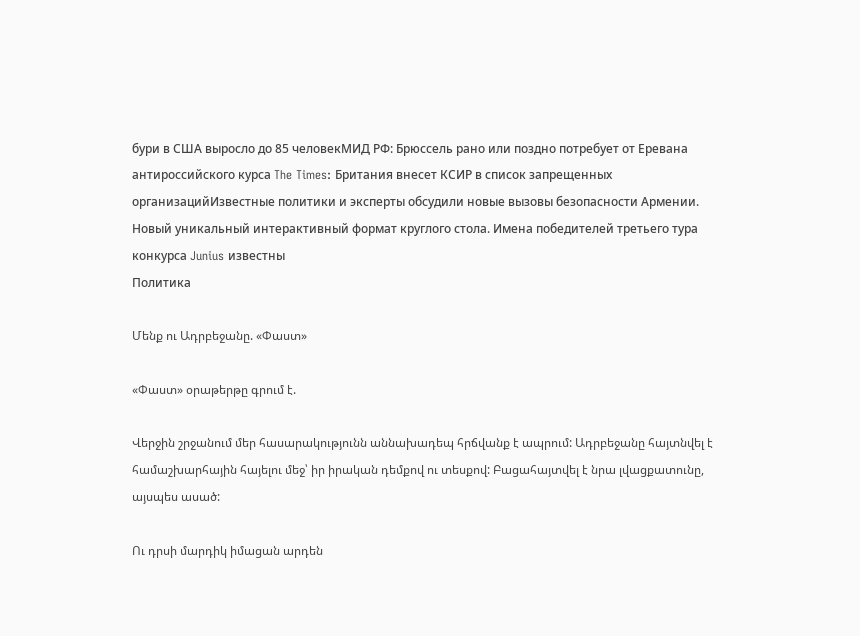бури в США выросло до 85 человекМИД РФ: Брюссель рано или поздно потребует от Еревана антироссийского курса The Times: Британия внесет КСИР в список запрещенных организацийИзвестные политики и эксперты обсудили новые вызовы безопасности Армении. Новый уникальный интерактивный формат круглого стола. Имена победителей третьего тура конкурса Junius известны
Политика

Մենք ու Ադրբեջանը. «Փաստ»

«Փաստ» օրաթերթը գրում է.

Վերջին շրջանում մեր հասարակությունն աննախադեպ հրճվանք է ապրում: Ադրբեջանը հայտնվել է համաշխարհային հայելու մեջ՝ իր իրական դեմքով ու տեսքով: Բացահայտվել է նրա լվացքատունը, այսպես ասած:

Ու դրսի մարդիկ իմացան արդեն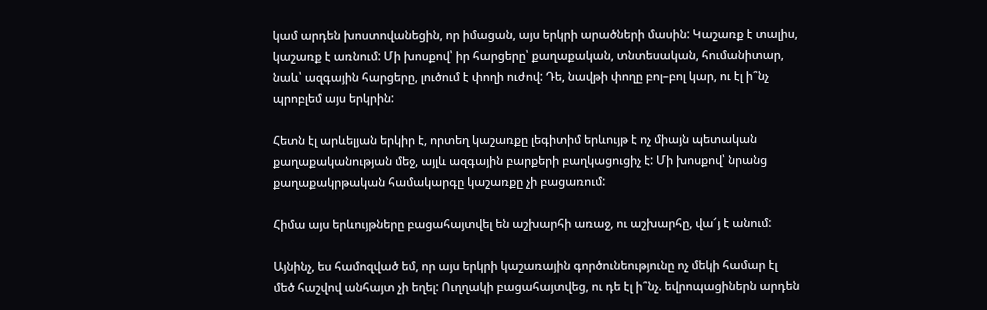կամ արդեն խոստովանեցին, որ իմացան, այս երկրի արածների մասին: Կաշառք է տալիս, կաշառք է առնում: Մի խոսքով՝ իր հարցերը՝ քաղաքական, տնտեսական, հումանիտար, նաև՝ ազգային հարցերը, լուծում է փողի ուժով: Դե, նավթի փողը բոլ–բոլ կար, ու էլ ի՞նչ պրոբլեմ այս երկրին:

Հետն էլ արևելյան երկիր է, որտեղ կաշառքը լեգիտիմ երևույթ է ոչ միայն պետական քաղաքականության մեջ, այլև ազգային բարքերի բաղկացուցիչ է: Մի խոսքով՝ նրանց քաղաքակրթական համակարգը կաշառքը չի բացառում:

Հիմա այս երևույթները բացահայտվել են աշխարհի առաջ, ու աշխարհը, վա՜յ է անում:

Այնինչ, ես համոզված եմ, որ այս երկրի կաշառային գործունեությունը ոչ մեկի համար էլ մեծ հաշվով անհայտ չի եղել: Ուղղակի բացահայտվեց, ու դե էլ ի՞նչ. եվրոպացիներն արդեն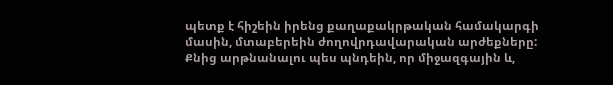պետք է հիշեին իրենց քաղաքակրթական համակարգի մասին, մտաբերեին ժողովրդավարական արժեքները: Քնից արթնանալու պես պնդեին, որ միջազգային և,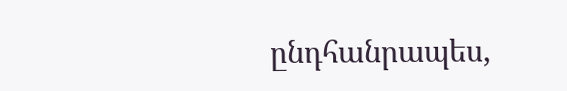ընդհանրապես,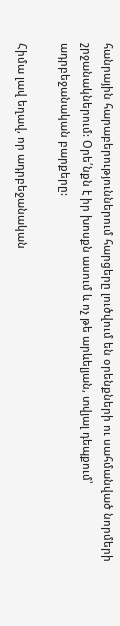հանրային հարաբերություններում հարցերը լուծվում են օրենքների ու սահմանված նորմերի շրջանակներում: Օրե՛նքն է իր խոսքն ասում և ոչ թե արևելյան, տվյալ դեպքում՝ ադրբեջանական բարքերը:

Հիմա լավ եղավ, որ ադրբեջանական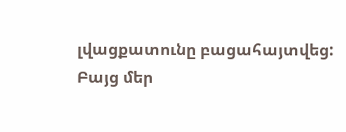լվացքատունը բացահայտվեց: Բայց մեր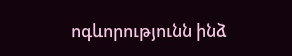ոգևորությունն ինձ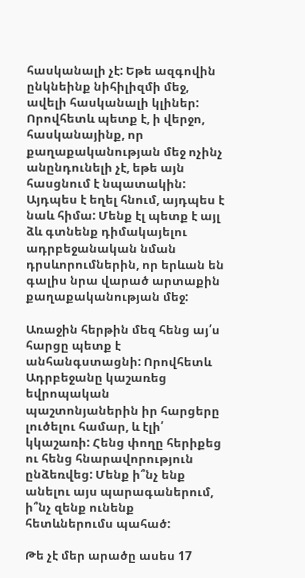հասկանալի չէ: Եթե ազգովին ընկնեինք նիհիլիզմի մեջ, ավելի հասկանալի կլիներ: Որովհետև պետք է, ի վերջո, հասկանայինք, որ քաղաքականության մեջ ոչինչ անընդունելի չէ, եթե այն հասցնում է նպատակին: Այդպես է եղել հնում, այդպես է նաև հիմա: Մենք էլ պետք է այլ ձև գտնենք դիմակայելու ադրբեջանական նման դրսևորումներին, որ երևան են գալիս նրա վարած արտաքին քաղաքականության մեջ:

Առաջին հերթին մեզ հենց այ՛ս հարցը պետք է անհանգստացնի: Որովհետև Ադրբեջանը կաշառեց եվրոպական պաշտոնյաներին իր հարցերը լուծելու համար, և էլի՛ կկաշառի: Հենց փողը հերիքեց ու հենց հնարավորություն ընձեռվեց: Մենք ի՞նչ ենք անելու այս պարագաներում, ի՞նչ զենք ունենք հետևներումս պահած:

Թե չէ մեր արածը ասես 17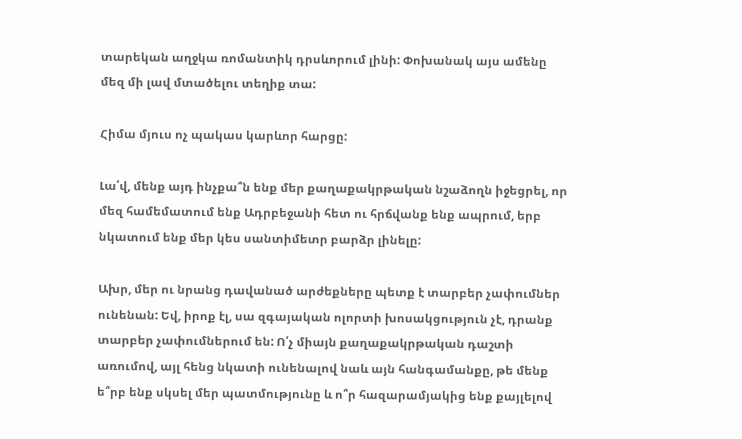տարեկան աղջկա ռոմանտիկ դրսևորում լինի: Փոխանակ այս ամենը մեզ մի լավ մտածելու տեղիք տա:

Հիմա մյուս ոչ պակաս կարևոր հարցը:

Լա՛վ, մենք այդ ինչքա՞ն ենք մեր քաղաքակրթական նշաձողն իջեցրել, որ մեզ համեմատում ենք Ադրբեջանի հետ ու հրճվանք ենք ապրում, երբ նկատում ենք մեր կես սանտիմետր բարձր լինելը:

Ախր, մեր ու նրանց դավանած արժեքները պետք է տարբեր չափումներ ունենան: Եվ, իրոք էլ, սա զգայական ոլորտի խոսակցություն չէ, դրանք տարբեր չափումներում են: Ո՛չ միայն քաղաքակրթական դաշտի առումով, այլ հենց նկատի ունենալով նաև այն հանգամանքը, թե մենք ե՞րբ ենք սկսել մեր պատմությունը և ո՞ր հազարամյակից ենք քայլելով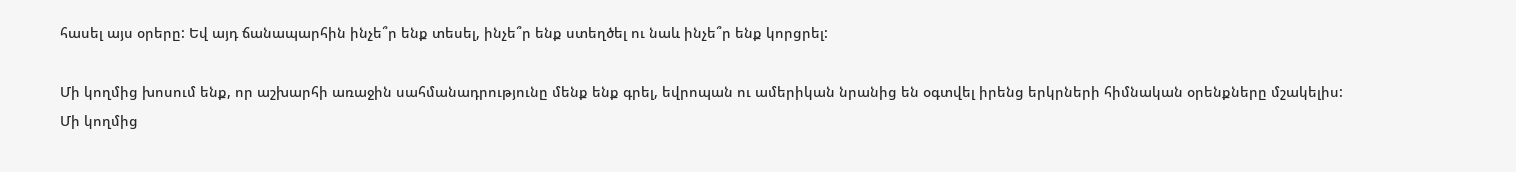հասել այս օրերը: Եվ այդ ճանապարհին ինչե՞ր ենք տեսել, ինչե՞ր ենք ստեղծել ու նաև ինչե՞ր ենք կորցրել:

Մի կողմից խոսում ենք, որ աշխարհի առաջին սահմանադրությունը մենք ենք գրել, եվրոպան ու ամերիկան նրանից են օգտվել իրենց երկրների հիմնական օրենքները մշակելիս: Մի կողմից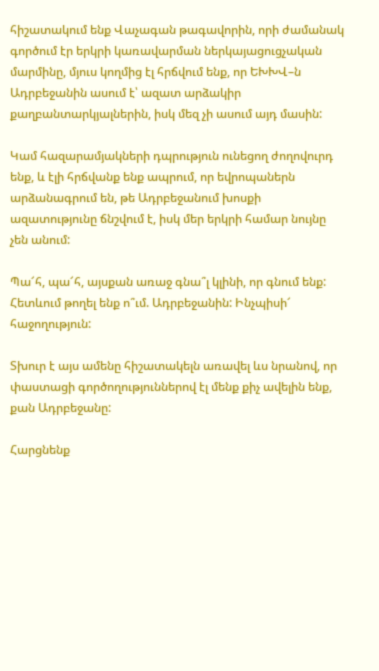հիշատակում ենք Վաչագան թագավորին, որի ժամանակ գործում էր երկրի կառավարման ներկայացուցչական մարմինը, մյուս կողմից էլ հրճվում ենք, որ ԵԽԽՎ–ն Ադրբեջանին ասում է՝ ազատ արձակիր քաղբանտարկյալներին, իսկ մեզ չի ասում այդ մասին:

Կամ հազարամյակների դպրություն ունեցող ժողովուրդ ենք, և էլի հրճվանք ենք ապրում, որ եվրոպաներն արձանագրում են, թե Ադրբեջանում խոսքի ազատությունը ճնշվում է, իսկ մեր երկրի համար նույնը չեն անում:

Պա՜հ, պա՜հ, այսքան առաջ գնա՞լ կլինի, որ գնում ենք: Հետևում թողել ենք ո՞ւմ. Ադրբեջանին: Ինչպիսի՜ հաջողություն:

Տխուր է այս ամենը հիշատակելն առավել ևս նրանով, որ փաստացի գործողություններով էլ մենք քիչ ավելին ենք, քան Ադրբեջանը:

Հարցնենք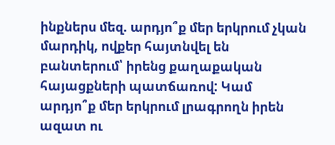ինքներս մեզ. արդյո՞ք մեր երկրում չկան մարդիկ, ովքեր հայտնվել են բանտերում՝ իրենց քաղաքական հայացքների պատճառով: Կամ արդյո՞ք մեր երկրում լրագրողն իրեն ազատ ու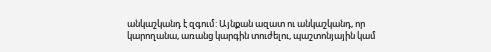անկաշկանդ է զգում: Այնքան ազատ ու անկաշկանդ, որ կարողանա, առանց կարգին տուժելու, պաշտոնյային կամ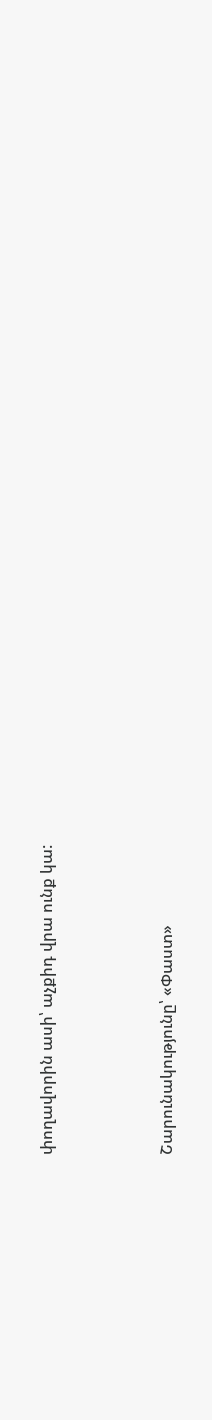փողավորին ասի՝ աչքիդ վրա ունք կա:



Շարունակությունը՝ «Փաստ»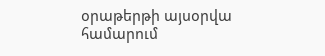օրաթերթի այսօրվա համարում